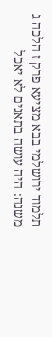תלמוד ירושלמי בבא מציעא פרק ז הלכה ג
משנה: היה עושה בתאנים לא יאכל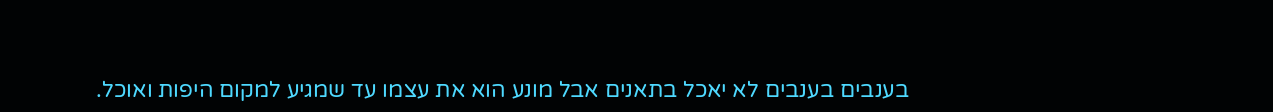בענבים בענבים לא יאכל בתאנים אבל מונע הוא את עצמו עד שמגיע למקום היפות ואוכל.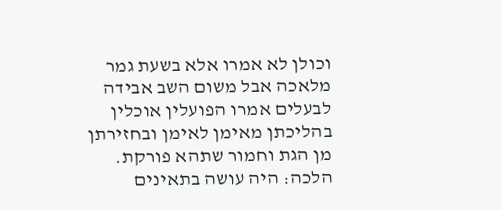וכולן לא אמרו אלא בשעת גמר מלאכה אבל משום השב אבידה לבעלים אמרו הפועלין אוכלין בהליכתן מאימן לאימן ובחזירתן מן הגת וחמור שתהא פורקת. הלכה: היה עושה בתאינים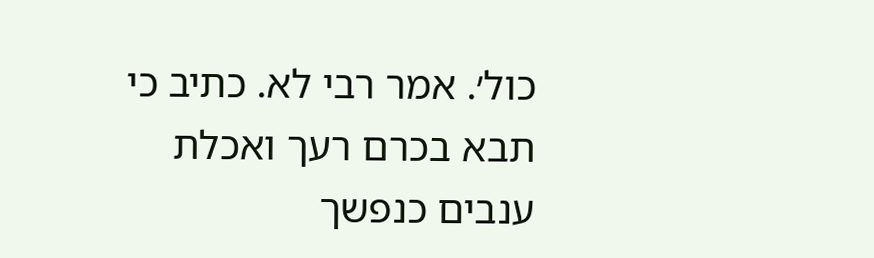כול׳. אמר רבי לא. כתיב כי תבא בכרם רעך ואכלת ענבים כנפשך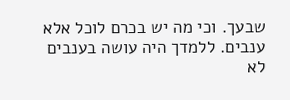שבעך. וכי מה יש בכרם לוכל אלא ענבים. ללמדך היה עושה בענבים לא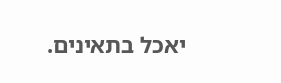יאכל בתאינים.